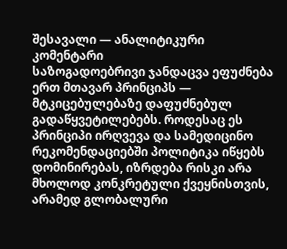შესავალი — ანალიტიკური კომენტარი
საზოგადოებრივი ჯანდაცვა ეფუძნება ერთ მთავარ პრინციპს — მტკიცებულებაზე დაფუძნებულ გადაწყვეტილებებს. როდესაც ეს პრინციპი ირღვევა და სამედიცინო რეკომენდაციებში პოლიტიკა იწყებს დომინირებას, იზრდება რისკი არა მხოლოდ კონკრეტული ქვეყნისთვის, არამედ გლობალური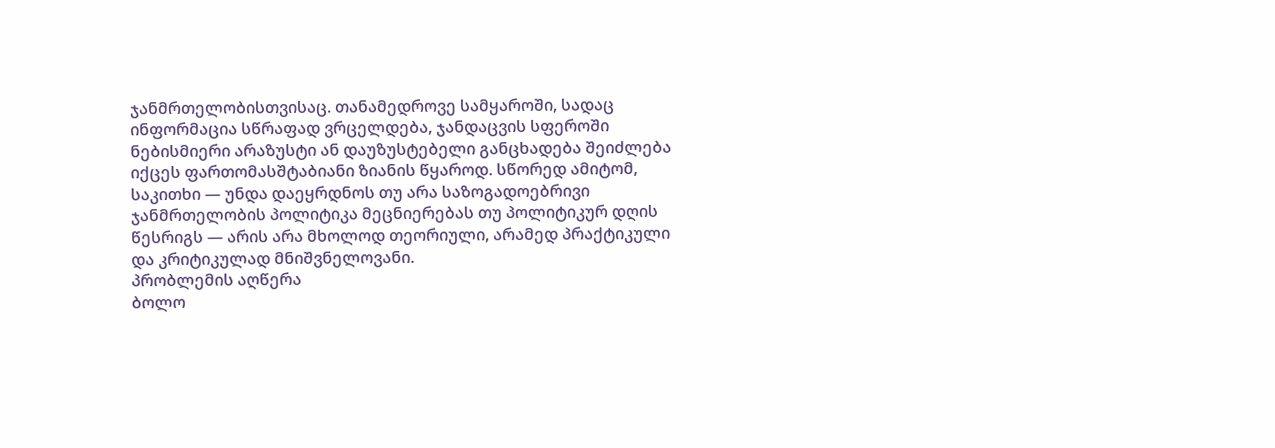ჯანმრთელობისთვისაც. თანამედროვე სამყაროში, სადაც ინფორმაცია სწრაფად ვრცელდება, ჯანდაცვის სფეროში ნებისმიერი არაზუსტი ან დაუზუსტებელი განცხადება შეიძლება იქცეს ფართომასშტაბიანი ზიანის წყაროდ. სწორედ ამიტომ, საკითხი — უნდა დაეყრდნოს თუ არა საზოგადოებრივი ჯანმრთელობის პოლიტიკა მეცნიერებას თუ პოლიტიკურ დღის წესრიგს — არის არა მხოლოდ თეორიული, არამედ პრაქტიკული და კრიტიკულად მნიშვნელოვანი.
პრობლემის აღწერა
ბოლო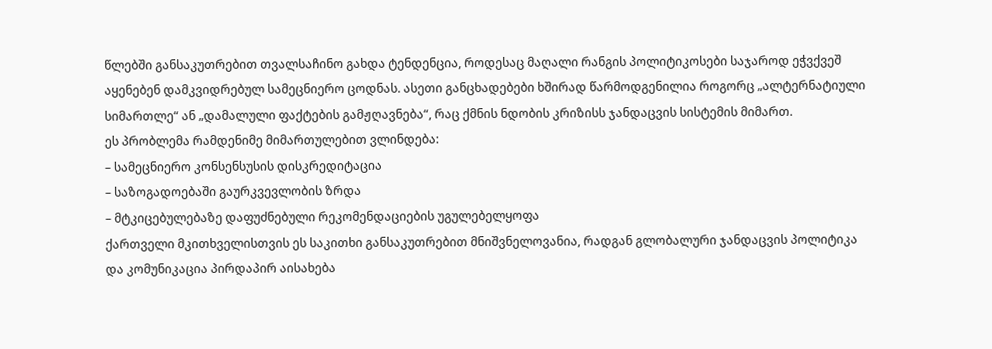წლებში განსაკუთრებით თვალსაჩინო გახდა ტენდენცია, როდესაც მაღალი რანგის პოლიტიკოსები საჯაროდ ეჭვქვეშ აყენებენ დამკვიდრებულ სამეცნიერო ცოდნას. ასეთი განცხადებები ხშირად წარმოდგენილია როგორც „ალტერნატიული სიმართლე“ ან „დამალული ფაქტების გამჟღავნება“, რაც ქმნის ნდობის კრიზისს ჯანდაცვის სისტემის მიმართ.
ეს პრობლემა რამდენიმე მიმართულებით ვლინდება:
– სამეცნიერო კონსენსუსის დისკრედიტაცია
– საზოგადოებაში გაურკვევლობის ზრდა
– მტკიცებულებაზე დაფუძნებული რეკომენდაციების უგულებელყოფა
ქართველი მკითხველისთვის ეს საკითხი განსაკუთრებით მნიშვნელოვანია, რადგან გლობალური ჯანდაცვის პოლიტიკა და კომუნიკაცია პირდაპირ აისახება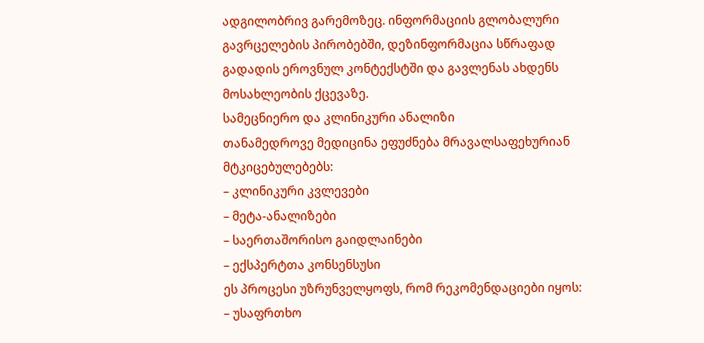ადგილობრივ გარემოზეც. ინფორმაციის გლობალური გავრცელების პირობებში, დეზინფორმაცია სწრაფად გადადის ეროვნულ კონტექსტში და გავლენას ახდენს მოსახლეობის ქცევაზე.
სამეცნიერო და კლინიკური ანალიზი
თანამედროვე მედიცინა ეფუძნება მრავალსაფეხურიან მტკიცებულებებს:
– კლინიკური კვლევები
– მეტა-ანალიზები
– საერთაშორისო გაიდლაინები
– ექსპერტთა კონსენსუსი
ეს პროცესი უზრუნველყოფს, რომ რეკომენდაციები იყოს:
– უსაფრთხო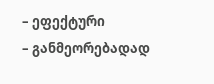– ეფექტური
– განმეორებადად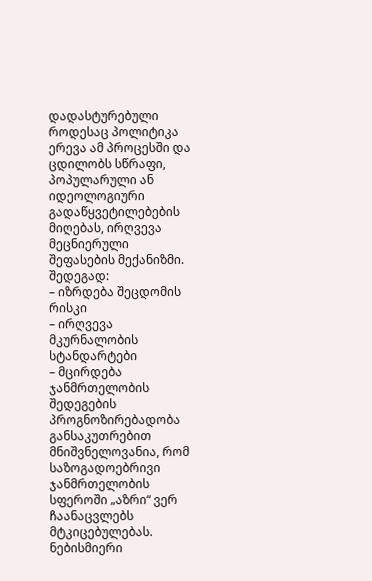დადასტურებული
როდესაც პოლიტიკა ერევა ამ პროცესში და ცდილობს სწრაფი, პოპულარული ან იდეოლოგიური გადაწყვეტილებების მიღებას, ირღვევა მეცნიერული შეფასების მექანიზმი. შედეგად:
– იზრდება შეცდომის რისკი
– ირღვევა მკურნალობის სტანდარტები
– მცირდება ჯანმრთელობის შედეგების პროგნოზირებადობა
განსაკუთრებით მნიშვნელოვანია, რომ საზოგადოებრივი ჯანმრთელობის სფეროში „აზრი“ ვერ ჩაანაცვლებს მტკიცებულებას. ნებისმიერი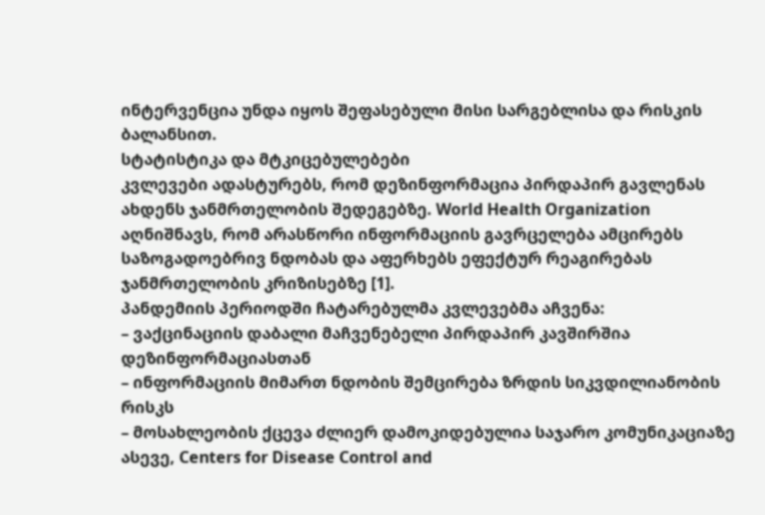ინტერვენცია უნდა იყოს შეფასებული მისი სარგებლისა და რისკის ბალანსით.
სტატისტიკა და მტკიცებულებები
კვლევები ადასტურებს, რომ დეზინფორმაცია პირდაპირ გავლენას ახდენს ჯანმრთელობის შედეგებზე. World Health Organization აღნიშნავს, რომ არასწორი ინფორმაციის გავრცელება ამცირებს საზოგადოებრივ ნდობას და აფერხებს ეფექტურ რეაგირებას ჯანმრთელობის კრიზისებზე [1].
პანდემიის პერიოდში ჩატარებულმა კვლევებმა აჩვენა:
– ვაქცინაციის დაბალი მაჩვენებელი პირდაპირ კავშირშია დეზინფორმაციასთან
– ინფორმაციის მიმართ ნდობის შემცირება ზრდის სიკვდილიანობის რისკს
– მოსახლეობის ქცევა ძლიერ დამოკიდებულია საჯარო კომუნიკაციაზე
ასევე, Centers for Disease Control and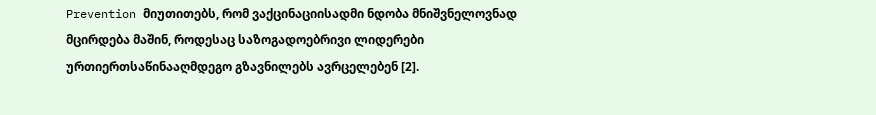Prevention მიუთითებს, რომ ვაქცინაციისადმი ნდობა მნიშვნელოვნად მცირდება მაშინ, როდესაც საზოგადოებრივი ლიდერები ურთიერთსაწინააღმდეგო გზავნილებს ავრცელებენ [2].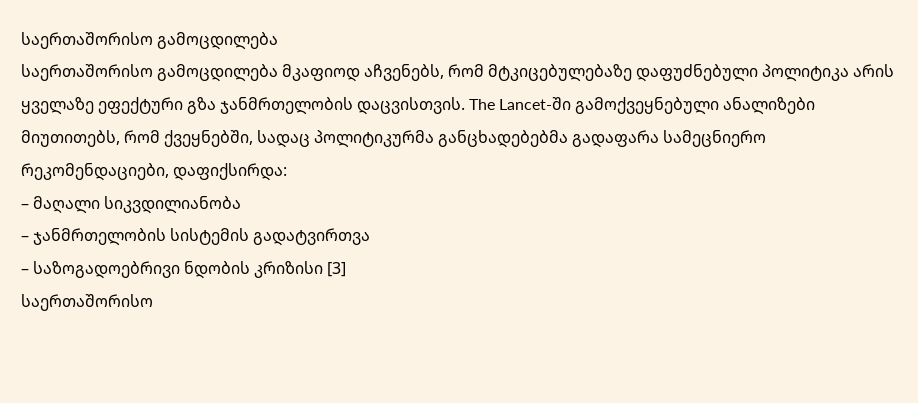საერთაშორისო გამოცდილება
საერთაშორისო გამოცდილება მკაფიოდ აჩვენებს, რომ მტკიცებულებაზე დაფუძნებული პოლიტიკა არის ყველაზე ეფექტური გზა ჯანმრთელობის დაცვისთვის. The Lancet-ში გამოქვეყნებული ანალიზები მიუთითებს, რომ ქვეყნებში, სადაც პოლიტიკურმა განცხადებებმა გადაფარა სამეცნიერო რეკომენდაციები, დაფიქსირდა:
– მაღალი სიკვდილიანობა
– ჯანმრთელობის სისტემის გადატვირთვა
– საზოგადოებრივი ნდობის კრიზისი [3]
საერთაშორისო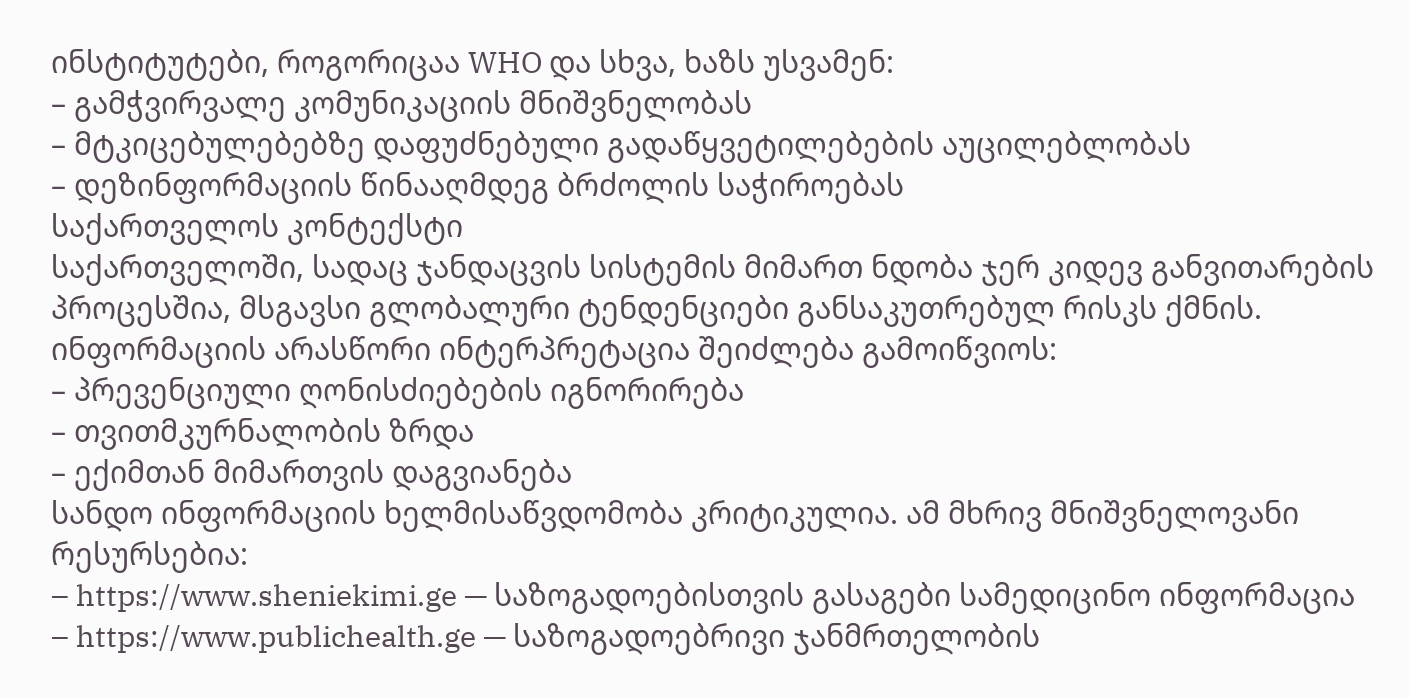ინსტიტუტები, როგორიცაა WHO და სხვა, ხაზს უსვამენ:
– გამჭვირვალე კომუნიკაციის მნიშვნელობას
– მტკიცებულებებზე დაფუძნებული გადაწყვეტილებების აუცილებლობას
– დეზინფორმაციის წინააღმდეგ ბრძოლის საჭიროებას
საქართველოს კონტექსტი
საქართველოში, სადაც ჯანდაცვის სისტემის მიმართ ნდობა ჯერ კიდევ განვითარების პროცესშია, მსგავსი გლობალური ტენდენციები განსაკუთრებულ რისკს ქმნის. ინფორმაციის არასწორი ინტერპრეტაცია შეიძლება გამოიწვიოს:
– პრევენციული ღონისძიებების იგნორირება
– თვითმკურნალობის ზრდა
– ექიმთან მიმართვის დაგვიანება
სანდო ინფორმაციის ხელმისაწვდომობა კრიტიკულია. ამ მხრივ მნიშვნელოვანი რესურსებია:
– https://www.sheniekimi.ge — საზოგადოებისთვის გასაგები სამედიცინო ინფორმაცია
– https://www.publichealth.ge — საზოგადოებრივი ჯანმრთელობის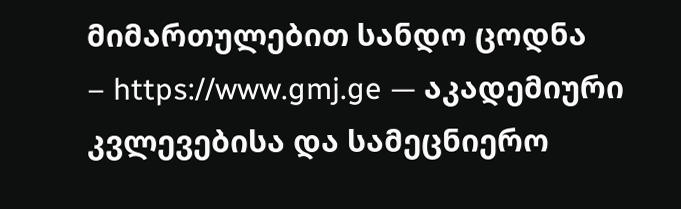მიმართულებით სანდო ცოდნა
– https://www.gmj.ge — აკადემიური კვლევებისა და სამეცნიერო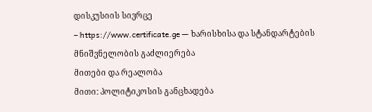დისკუსიის სივრცე
– https://www.certificate.ge — ხარისხისა და სტანდარტების მნიშვნელობის გაძლიერება
მითები და რეალობა
მითი: პოლიტიკოსის განცხადება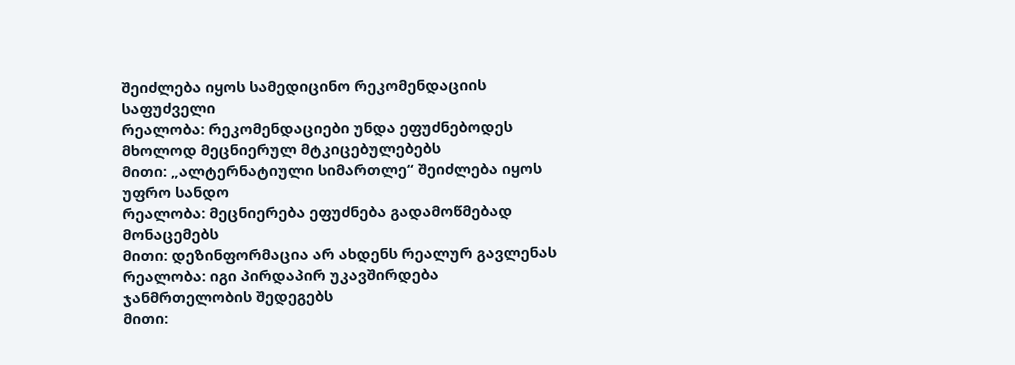შეიძლება იყოს სამედიცინო რეკომენდაციის საფუძველი
რეალობა: რეკომენდაციები უნდა ეფუძნებოდეს მხოლოდ მეცნიერულ მტკიცებულებებს
მითი: „ალტერნატიული სიმართლე“ შეიძლება იყოს უფრო სანდო
რეალობა: მეცნიერება ეფუძნება გადამოწმებად მონაცემებს
მითი: დეზინფორმაცია არ ახდენს რეალურ გავლენას
რეალობა: იგი პირდაპირ უკავშირდება ჯანმრთელობის შედეგებს
მითი: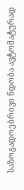საზოგადოებრივი ნდობა ავტომატურად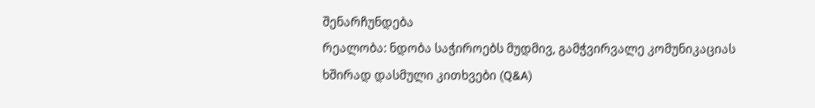შენარჩუნდება
რეალობა: ნდობა საჭიროებს მუდმივ, გამჭვირვალე კომუნიკაციას
ხშირად დასმული კითხვები (Q&A)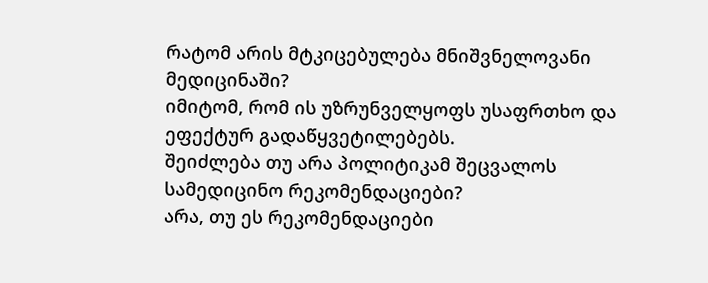რატომ არის მტკიცებულება მნიშვნელოვანი მედიცინაში?
იმიტომ, რომ ის უზრუნველყოფს უსაფრთხო და ეფექტურ გადაწყვეტილებებს.
შეიძლება თუ არა პოლიტიკამ შეცვალოს სამედიცინო რეკომენდაციები?
არა, თუ ეს რეკომენდაციები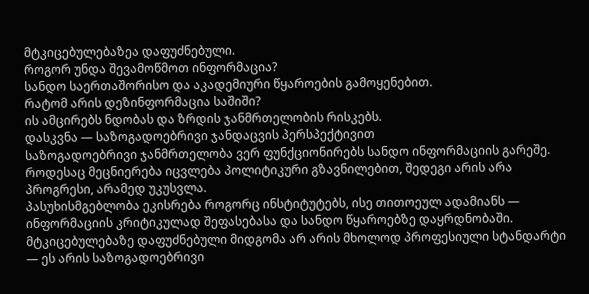მტკიცებულებაზეა დაფუძნებული.
როგორ უნდა შევამოწმოთ ინფორმაცია?
სანდო საერთაშორისო და აკადემიური წყაროების გამოყენებით.
რატომ არის დეზინფორმაცია საშიში?
ის ამცირებს ნდობას და ზრდის ჯანმრთელობის რისკებს.
დასკვნა — საზოგადოებრივი ჯანდაცვის პერსპექტივით
საზოგადოებრივი ჯანმრთელობა ვერ ფუნქციონირებს სანდო ინფორმაციის გარეშე. როდესაც მეცნიერება იცვლება პოლიტიკური გზავნილებით, შედეგი არის არა პროგრესი, არამედ უკუსვლა.
პასუხისმგებლობა ეკისრება როგორც ინსტიტუტებს, ისე თითოეულ ადამიანს — ინფორმაციის კრიტიკულად შეფასებასა და სანდო წყაროებზე დაყრდნობაში.
მტკიცებულებაზე დაფუძნებული მიდგომა არ არის მხოლოდ პროფესიული სტანდარტი — ეს არის საზოგადოებრივი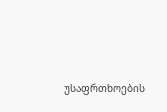უსაფრთხოების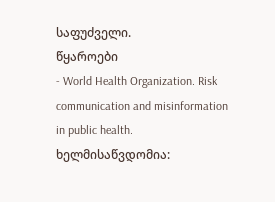საფუძველი.
წყაროები
- World Health Organization. Risk communication and misinformation in public health. ხელმისაწვდომია: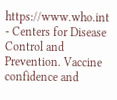https://www.who.int
- Centers for Disease Control and Prevention. Vaccine confidence and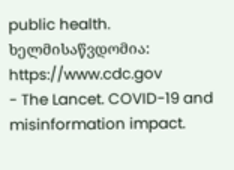public health. ხელმისაწვდომია: https://www.cdc.gov
- The Lancet. COVID-19 and misinformation impact.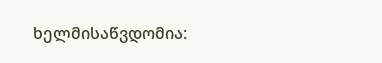ხელმისაწვდომია: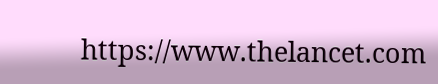https://www.thelancet.com